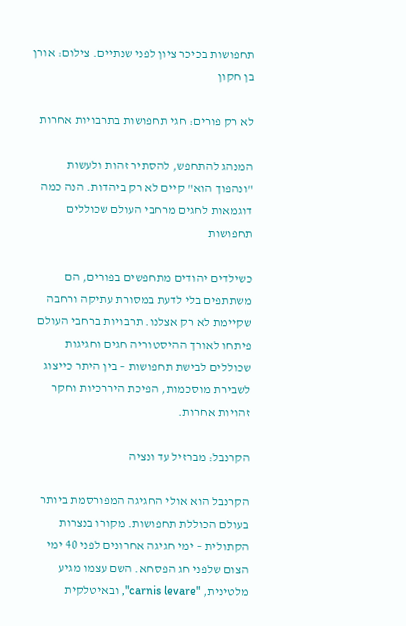תחפושות בכיכר ציון לפני שנתיים. צילום: אורן בן חקון

לא רק פורים: חגי תחפושות בתרבויות אחרות

המנהג להתחפש, להסתיר זהות ולעשות "ונהפוך הוא" קיים לא רק ביהדות. הנה כמה דוגמאות לחגים מרחבי העולם שכוללים תחפושות

כשילדים יהודים מתחפשים בפורים, הם משתתפים בלי לדעת במסורת עתיקה ורחבה שקיימת לא רק אצלנו. תרבויות ברחבי העולם פיתחו לאורך ההיסטוריה חגים וחגיגות שכוללים לבישת תחפושות – בין היתר כייצוג לשבירת מוסכמות, הפיכת היררכיות וחקר זהויות אחרות.

הקרנבל: מברזיל עד ונציה

הקרנבל הוא אולי החגיגה המפורסמת ביותר בעולם הכוללת תחפושות. מקורו בנצרות הקתולית – ימי חגיגה אחרונים לפני 40 ימי הצום שלפני חג הפסחא. השם עצמו מגיע מלטינית, "carnis levare", ובאיטלקית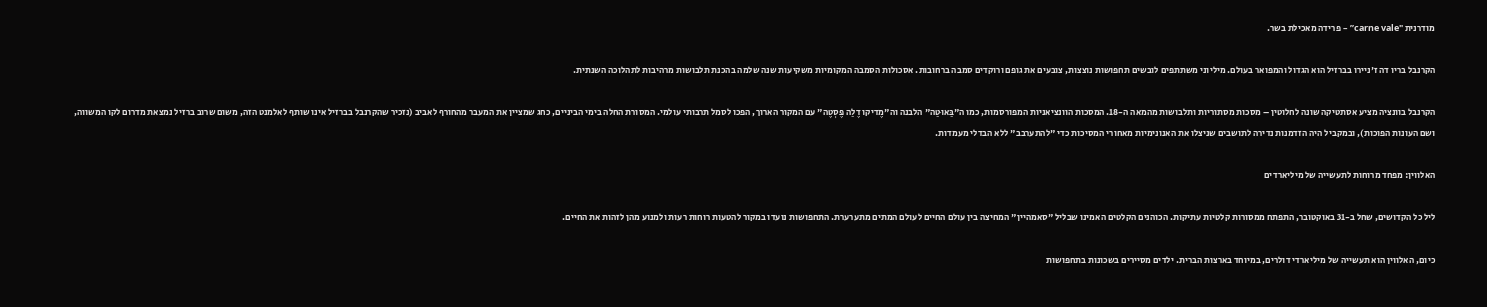מודרנית "carne vale” – פרידה מאכילת בשר.

הקרנבל בריו דה ז'ניירו בברזיל הוא הגדול והמפואר בעולם. מיליוני משתתפים לובשים תחפושות נוצצות, צובעים את גופם ורוקדים סמבה ברחובות. אסכולות הסמבה המקומיות משקיעות שנה שלמה בהכנת תלבושות מרהיבות לתהלוכה השנתית.

הקרנבל בוונציה מציע אסתטיקה שונה לחלוטין – מסכות מסתוריות ותלבושות מהמאה ה-18. המסכות הוונציאניות המפורסמות, כמו ה"בַּאוּטַה" הלבנה וה"מֶדיקו דֶלַה פֶּסְטֶה" עם המקור הארוך, הפכו לסמל תרבותי עולמי. המסורת החלה בימי הביניים, כחג שמציין את המעבר מהחורף לאביב (נזכיר שהקרנבל בברזיל אינו שותף לאלמנט הזה, משום שרוב ברזיל נמצאת מדרום לקו המשווה, ושם העונות הפוכות), ובמקביל היה הזדמנות נדירה לתושבים שניצלו את האנונימיות מאחורי המסיכות כדי "להתערבב" ללא הבדלי מעמדות.

האלווין: מפחד מרוחות לתעשייה של מיליארדים

ליל כל הקדושים, שחל ב-31 באוקטובר, התפתח ממסורות קלטיות עתיקות. הכוהנים הקלטים האמינו שבליל "סאמהיין" המחיצה בין עולם החיים לעולם המתים מתערערת. התחפושות נועדו במקור להטעות רוחות רעות ולמנוע מהן לזהות את החיים.

כיום, האלווין הוא תעשייה של מיליארדי דולרים, במיוחד בארצות הברית. ילדים מסיירים בשכונות בתחפושות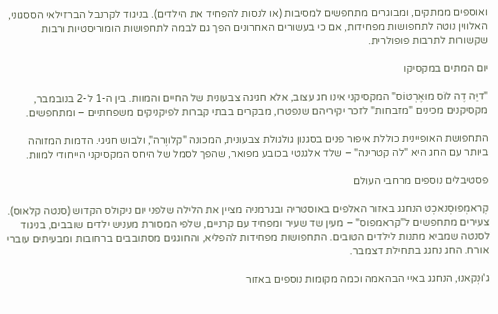ואוספים ממתקים, ומבוגרים מתחפשים למסיבות (או לנסות להפחיד את הילדים). בניגוד לקרנבל הברזילאי הססגוני, האלווין נוטה לתחפושות מפחידות, אם כי בעשורים האחרונים הפך גם לבמה לתחפושות הומוריסטיות ורבות שקשורות לתרבות פופולרית.

יום המתים במקסיקו

"דיַּה דֶה לוֹס מוּאֶרְטוֹס" המקסיקני אינו חג עצוב, אלא חגיגה צבעונית של החיים והמוות. בין ה-1 ל-2 בנובמבר, מקסיקנים מכינים "מזבחות" לזכר יקיריהם שנפטרו, מבקרים בבתי קברות לפיקניקים משפחתיים – ומתחפשים.

התחפושת האופיינית כוללת איפור פנים בסגנון גולגולת צבעונית, המכונה "קלווֶרה", ולבוש חגיגי. הדמות המזוהה ביותר עם החג היא "לה קטרינה" – שלד אלגנטי בכובע מפואר, שהפך לסמל של היחס המקסיקני הייחודי למוות.

פסטיבלים נוספים מרחבי העולם

קְראמְפּוּסְנאכְט הנחגג באזור האלפים באוסטריה ובגרמניה מציין את הלילה שלפני יום ניקולס הקדוש (סנטה קלאוס). צעירים מתחפשים ל"קראמפוס" – מעין שד שעיר ומפחיד עם קרניים, שלפי המסורת מעניש ילדים שובבים, בניגוד לסנטה שמביא מתנות לילדים הטובים. התחפושות מפחידות להפליא, והחוגגים מסתובבים ברחובות ומבעיתים עוברי אורח. החג נחגג בתחילת דצמבר.

ג'וּנְקאנוּ, הנחגג באיי הבהאמה וכמה מקומות נוספים באזור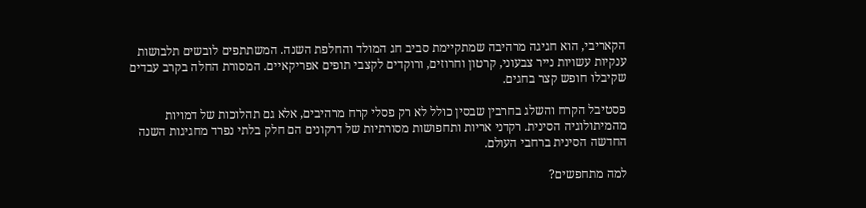הקאריבי, הוא חגיגה מרהיבה שמתקיימת סביב חג המולד והחלפת השנה. המשתתפים לובשים תלבושות ענקיות עשויות נייר צבעוני, קרטון וחרוזים, ורוקדים לקצבי תופים אפריקאיים. המסורת החלה בקרב עבדים שקיבלו חופש קצר בחגים.

פסטיבל הקרח והשלג בחרבין שבסין כולל לא רק פסלי קרח מרהיבים, אלא גם תהלוכות של דמויות מהמיתולוגיה הסינית. רקדני אריות ותחפושות מסורתיות של דרקונים הם חלק בלתי נפרד מחגיגות השנה החדשה הסינית ברחבי העולם.

למה מתחפשים?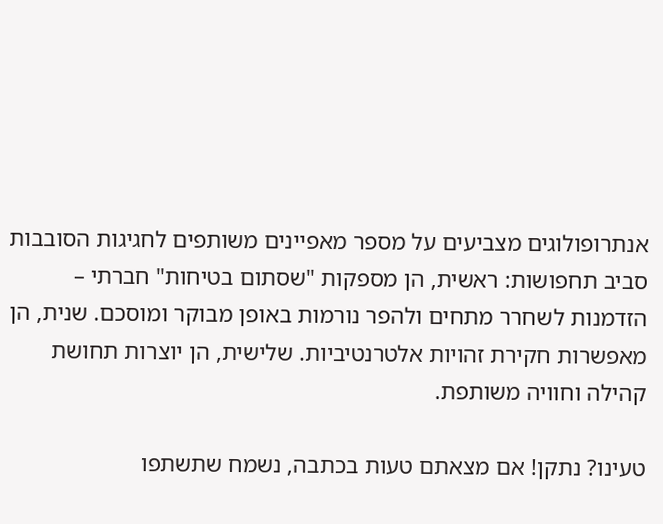אנתרופולוגים מצביעים על מספר מאפיינים משותפים לחגיגות הסובבות סביב תחפושות: ראשית, הן מספקות "שסתום בטיחות" חברתי – הזדמנות לשחרר מתחים ולהפר נורמות באופן מבוקר ומוסכם. שנית, הן מאפשרות חקירת זהויות אלטרנטיביות. שלישית, הן יוצרות תחושת קהילה וחוויה משותפת.

טעינו? נתקן! אם מצאתם טעות בכתבה, נשמח שתשתפו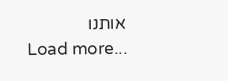אותנו
Load more...